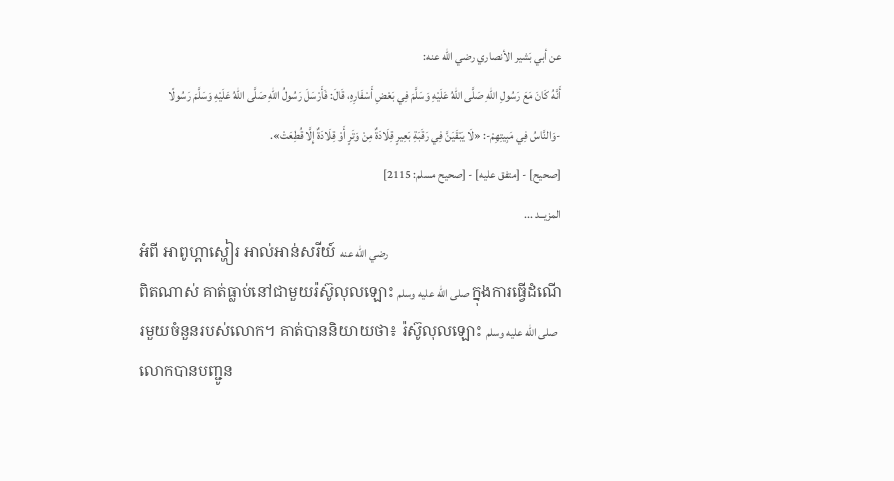عن أبي بَشير الأنصاري رضي الله عنه:
أَنَّهُ كَانَ مَعَ رَسُولِ اللهِ صَلَّى اللهُ عَلَيْهِ وَسَلَّمَ فِي بَعْضِ أَسْفَارِهِ، قَالَ: فَأَرْسَلَ رَسُولُ اللهِ صَلَّى اللهُ عَلَيْهِ وَسَلَّمَ رَسُولًا -وَالنَّاسُ فِي مَبِيتِهِمْ-: «لَا يَبْقَيَنَّ فِي رَقَبَةِ بَعِيرٍ قِلَادَةٌ مِنْ وَتَرٍ أَوْ قِلَادَةٌ إِلَّا قُطِعَتْ».
[صحيح] - [متفق عليه] - [صحيح مسلم: 2115]
المزيــد ...
អំពី អាពូហ្ពាស្ហៀរ អាល់អាន់សរីយ៍ رضي الله عنه
ពិតណាស់ គាត់ធ្លាប់នៅជាមួយរ៉ស៊ូលុលឡោះ صلى الله عليه وسلم ក្នុងការធ្វើដំណើរមួយចំនួនរបស់លោក។ គាត់បាននិយាយថា៖ រ៉ស៊ូលុលឡោះ صلى الله عليه وسلم លោកបានបញ្ជូន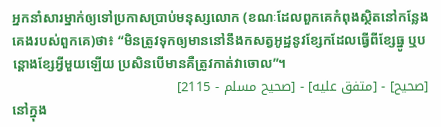អ្នកនាំសារម្នាក់ឲ្យទៅប្រកាសប្រាប់មនុស្សលោក (ខណៈដែលពួកគេកំពុងស្ថិតនៅកន្លែងគេងរបស់ពួកគេ)ថា៖ “មិនត្រូវទុកឲ្យមាននៅនឹងកសត្វអូដ្ឋនូវខ្សែកដែលធ្វើពីខ្សែធ្នូ ឬបន្តោងខ្សែអ្វីមួយឡើយ ប្រសិនបើមានគឺត្រូវកាត់វាចោល”។
[صحيح] - [متفق عليه] - [صحيح مسلم - 2115]
នៅក្នុង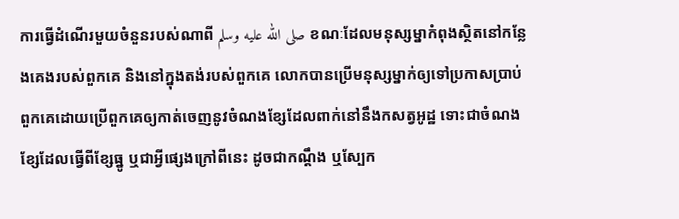ការធ្វើដំណើរមួយចំនួនរបស់ណាពី صلى الله عليه وسلم ខណៈដែលមនុស្សម្នាកំពុងស្ថិតនៅកន្លែងគេងរបស់ពួកគេ និងនៅក្នុងតង់របស់ពួកគេ លោកបានប្រើមនុស្សម្នាក់ឲ្យទៅប្រកាសប្រាប់ពួកគេដោយប្រើពួកគេឲ្យកាត់ចេញនូវចំណងខ្សែដែលពាក់នៅនឹងកសត្វអូដ្ឋ ទោះជាចំណងខ្សែដែលធ្វើពីខ្សែធ្នូ ឬជាអ្វីផ្សេងក្រៅពីនេះ ដូចជាកណ្តឹង ឬស្បែក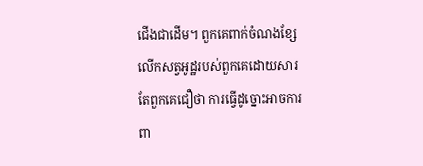ជើងជាដើម។ ពួកគេពាក់ចំណងខ្សែលើកសត្វអូដ្ឋរបស់ពួកគេដោយសារតែពួកគេជឿថា ការធ្វើដូច្នោះអាចការពា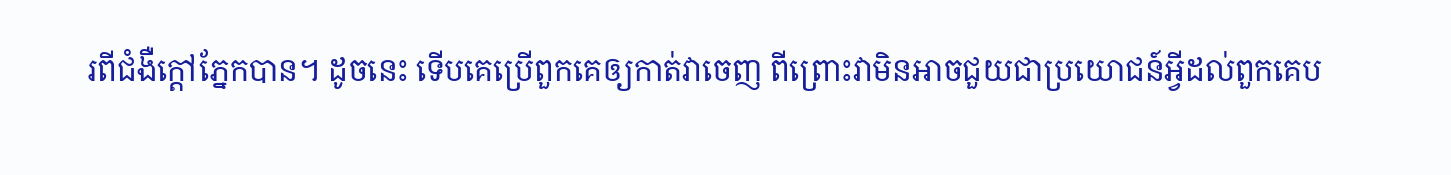រពីជំងឺក្តៅភ្នែកបាន។ ដូចនេះ ទើបគេប្រើពួកគេឲ្យកាត់វាចេញ ពីព្រោះវាមិនអាចជួយជាប្រយោជន៍អ្វីដល់ពួកគេប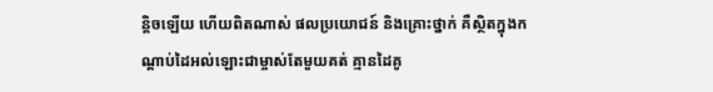ន្តិចឡើយ ហើយពិតណាស់ ផលប្រយោជន៍ និងគ្រោះថ្នាក់ គឺស្ថិតក្នុងកណ្តាប់ដៃអល់ឡោះជាម្ចាស់តែមួយគត់ គ្មានដៃគូ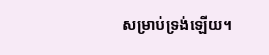សម្រាប់ទ្រង់ឡើយ។